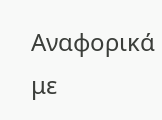Αναφορικά με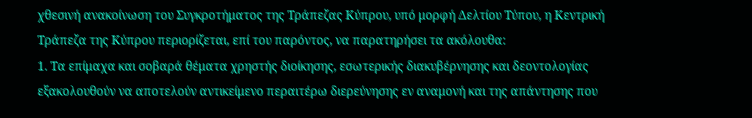χθεσινή ανακοίνωση του Συγκροτήματος της Τράπεζας Κύπρου, υπό μορφή Δελτίου Τύπου, η Κεντρική Τράπεζα της Κύπρου περιορίζεται, επί του παρόντος, να παρατηρήσει τα ακόλουθα:
1. Τα επίμαχα και σοβαρά θέματα χρηστής διοίκησης, εσωτερικής διακυβέρνησης και δεοντολογίας εξακολουθούν να αποτελούν αντικείμενο περαιτέρω διερεύνησης εν αναμονή και της απάντησης που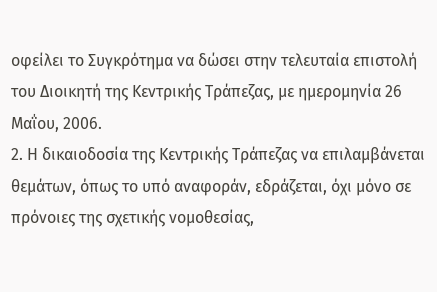οφείλει το Συγκρότημα να δώσει στην τελευταία επιστολή του Διοικητή της Κεντρικής Τράπεζας, με ημερομηνία 26 Μαΐου, 2006.
2. Η δικαιοδοσία της Κεντρικής Τράπεζας να επιλαμβάνεται θεμάτων, όπως το υπό αναφοράν, εδράζεται, όχι μόνο σε πρόνοιες της σχετικής νομοθεσίας,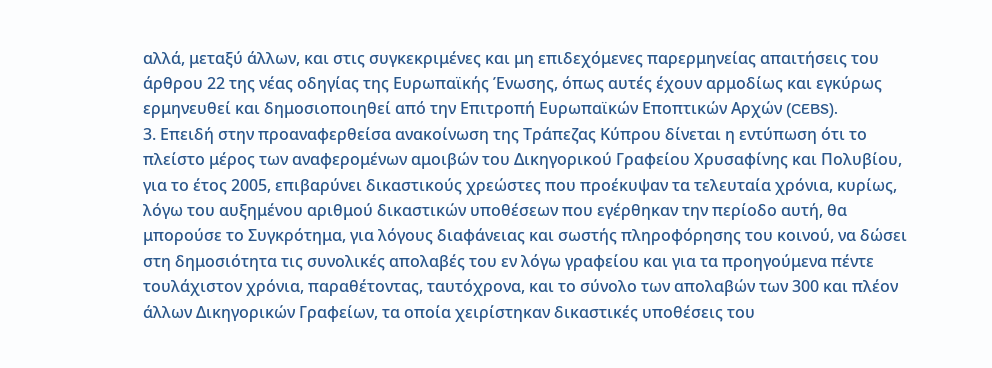αλλά, μεταξύ άλλων, και στις συγκεκριμένες και μη επιδεχόμενες παρερμηνείας απαιτήσεις του άρθρου 22 της νέας οδηγίας της Ευρωπαϊκής Ένωσης, όπως αυτές έχουν αρμοδίως και εγκύρως ερμηνευθεί και δημοσιοποιηθεί από την Επιτροπή Ευρωπαϊκών Εποπτικών Αρχών (CEBS).
3. Επειδή στην προαναφερθείσα ανακοίνωση της Τράπεζας Κύπρου δίνεται η εντύπωση ότι το πλείστο μέρος των αναφερομένων αμοιβών του Δικηγορικού Γραφείου Χρυσαφίνης και Πολυβίου, για το έτος 2005, επιβαρύνει δικαστικούς χρεώστες που προέκυψαν τα τελευταία χρόνια, κυρίως, λόγω του αυξημένου αριθμού δικαστικών υποθέσεων που εγέρθηκαν την περίοδο αυτή, θα μπορούσε το Συγκρότημα, για λόγους διαφάνειας και σωστής πληροφόρησης του κοινού, να δώσει στη δημοσιότητα τις συνολικές απολαβές του εν λόγω γραφείου και για τα προηγούμενα πέντε τουλάχιστον χρόνια, παραθέτοντας, ταυτόχρονα, και το σύνολο των απολαβών των 300 και πλέον άλλων Δικηγορικών Γραφείων, τα οποία χειρίστηκαν δικαστικές υποθέσεις του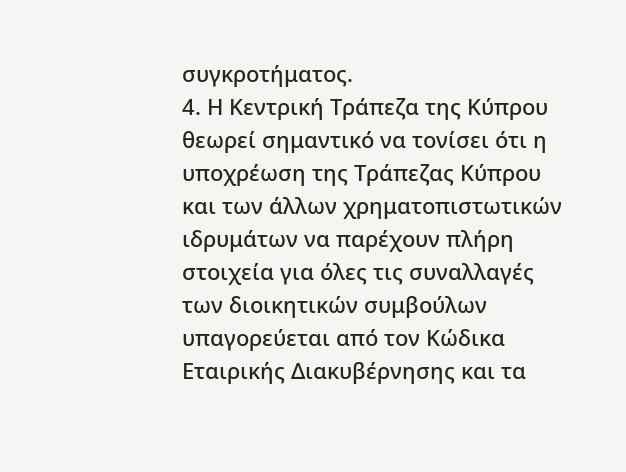συγκροτήματος.
4. Η Κεντρική Τράπεζα της Κύπρου θεωρεί σημαντικό να τονίσει ότι η υποχρέωση της Τράπεζας Κύπρου και των άλλων χρηματοπιστωτικών ιδρυμάτων να παρέχουν πλήρη στοιχεία για όλες τις συναλλαγές των διοικητικών συμβούλων υπαγορεύεται από τον Κώδικα Εταιρικής Διακυβέρνησης και τα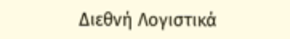Διεθνή Λογιστικά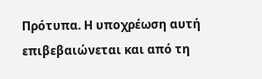Πρότυπα. Η υποχρέωση αυτή επιβεβαιώνεται και από τη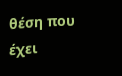θέση που έχει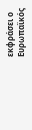εκφράσει ο Ευρωπαϊκός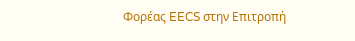Φορέας EECS στην Επιτροπή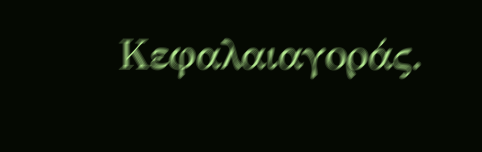Κεφαλαιαγοράς.